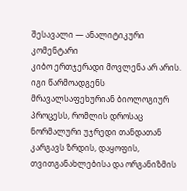შესავალი — ანალიტიკური კომენტარი
კიბო ერთჯერადი მოვლენა არ არის. იგი წარმოადგენს მრავალსაფეხურიან ბიოლოგიურ პროცესს, რომლის დროსაც ნორმალური უჯრედი თანდათან კარგავს ზრდის, დაყოფის, თვითგანახლებისა და ორგანიზმის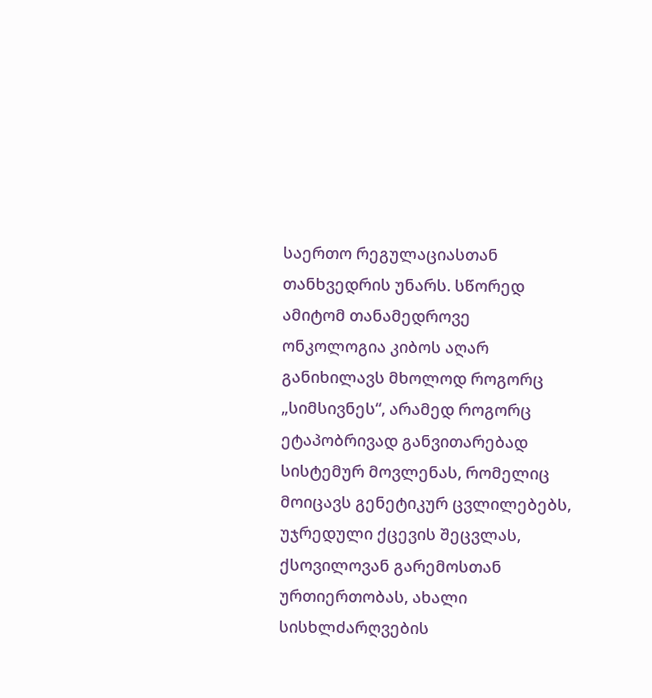საერთო რეგულაციასთან თანხვედრის უნარს. სწორედ ამიტომ თანამედროვე ონკოლოგია კიბოს აღარ განიხილავს მხოლოდ როგორც „სიმსივნეს“, არამედ როგორც ეტაპობრივად განვითარებად სისტემურ მოვლენას, რომელიც მოიცავს გენეტიკურ ცვლილებებს, უჯრედული ქცევის შეცვლას, ქსოვილოვან გარემოსთან ურთიერთობას, ახალი სისხლძარღვების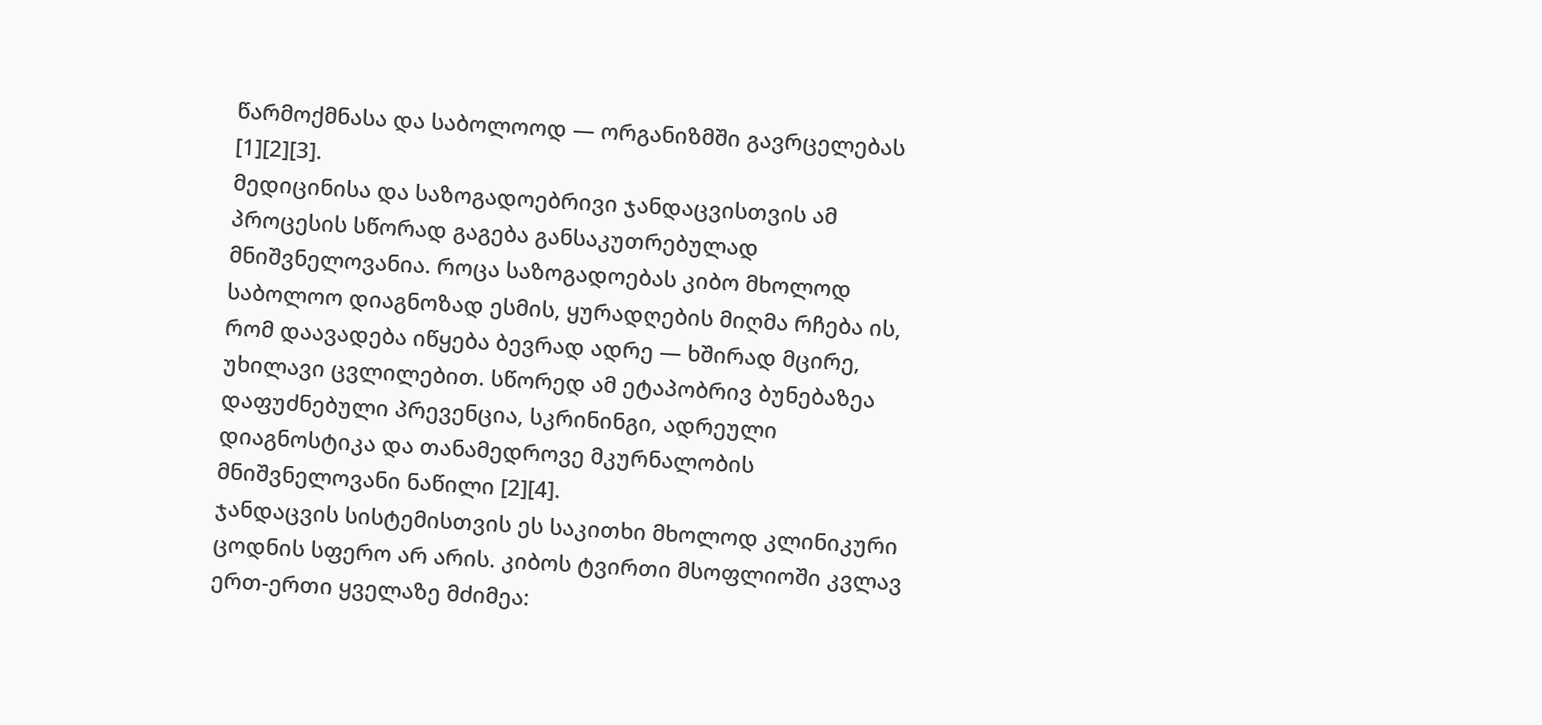წარმოქმნასა და საბოლოოდ — ორგანიზმში გავრცელებას [1][2][3].
მედიცინისა და საზოგადოებრივი ჯანდაცვისთვის ამ პროცესის სწორად გაგება განსაკუთრებულად მნიშვნელოვანია. როცა საზოგადოებას კიბო მხოლოდ საბოლოო დიაგნოზად ესმის, ყურადღების მიღმა რჩება ის, რომ დაავადება იწყება ბევრად ადრე — ხშირად მცირე, უხილავი ცვლილებით. სწორედ ამ ეტაპობრივ ბუნებაზეა დაფუძნებული პრევენცია, სკრინინგი, ადრეული დიაგნოსტიკა და თანამედროვე მკურნალობის მნიშვნელოვანი ნაწილი [2][4].
ჯანდაცვის სისტემისთვის ეს საკითხი მხოლოდ კლინიკური ცოდნის სფერო არ არის. კიბოს ტვირთი მსოფლიოში კვლავ ერთ-ერთი ყველაზე მძიმეა: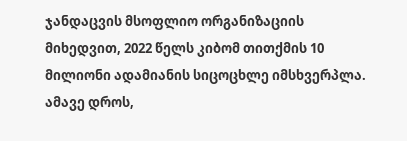ჯანდაცვის მსოფლიო ორგანიზაციის მიხედვით, 2022 წელს კიბომ თითქმის 10 მილიონი ადამიანის სიცოცხლე იმსხვერპლა. ამავე დროს,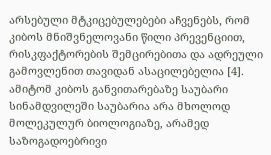არსებული მტკიცებულებები აჩვენებს, რომ კიბოს მნიშვნელოვანი წილი პრევენციით, რისკფაქტორების შემცირებითა და ადრეული გამოვლენით თავიდან ასაცილებელია [4]. ამიტომ კიბოს განვითარებაზე საუბარი სინამდვილეში საუბარია არა მხოლოდ მოლეკულურ ბიოლოგიაზე, არამედ საზოგადოებრივი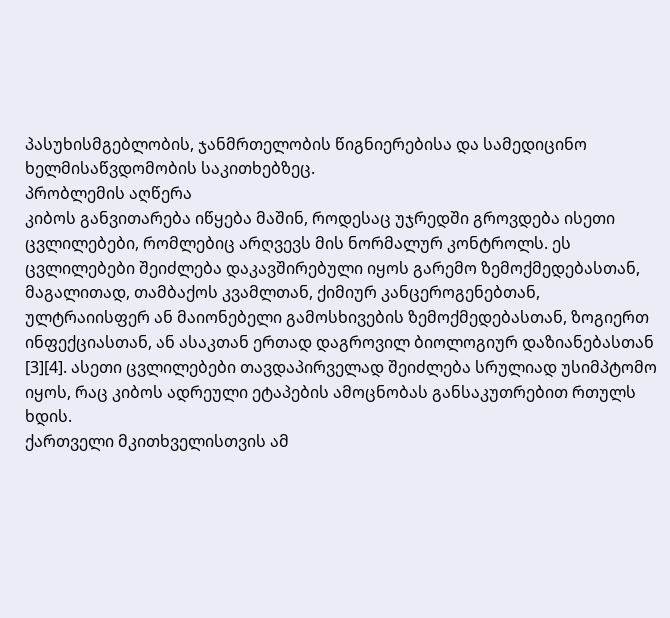პასუხისმგებლობის, ჯანმრთელობის წიგნიერებისა და სამედიცინო ხელმისაწვდომობის საკითხებზეც.
პრობლემის აღწერა
კიბოს განვითარება იწყება მაშინ, როდესაც უჯრედში გროვდება ისეთი ცვლილებები, რომლებიც არღვევს მის ნორმალურ კონტროლს. ეს ცვლილებები შეიძლება დაკავშირებული იყოს გარემო ზემოქმედებასთან, მაგალითად, თამბაქოს კვამლთან, ქიმიურ კანცეროგენებთან, ულტრაიისფერ ან მაიონებელი გამოსხივების ზემოქმედებასთან, ზოგიერთ ინფექციასთან, ან ასაკთან ერთად დაგროვილ ბიოლოგიურ დაზიანებასთან [3][4]. ასეთი ცვლილებები თავდაპირველად შეიძლება სრულიად უსიმპტომო იყოს, რაც კიბოს ადრეული ეტაპების ამოცნობას განსაკუთრებით რთულს ხდის.
ქართველი მკითხველისთვის ამ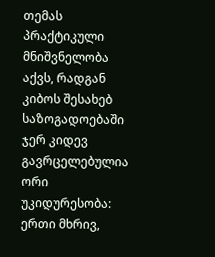თემას პრაქტიკული მნიშვნელობა აქვს, რადგან კიბოს შესახებ საზოგადოებაში ჯერ კიდევ გავრცელებულია ორი უკიდურესობა: ერთი მხრივ,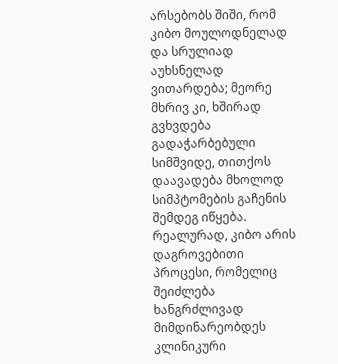არსებობს შიში, რომ კიბო მოულოდნელად და სრულიად აუხსნელად ვითარდება; მეორე მხრივ კი, ხშირად გვხვდება გადაჭარბებული სიმშვიდე, თითქოს დაავადება მხოლოდ სიმპტომების გაჩენის შემდეგ იწყება. რეალურად, კიბო არის დაგროვებითი პროცესი, რომელიც შეიძლება ხანგრძლივად მიმდინარეობდეს კლინიკური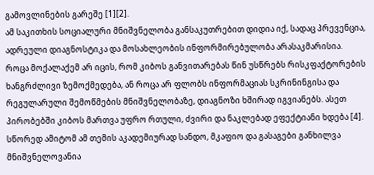გამოვლინების გარეშე [1][2].
ამ საკითხის სოციალური მნიშვნელობა განსაკუთრებით დიდია იქ, სადაც პრევენცია, ადრეული დიაგნოსტიკა და მოსახლეობის ინფორმირებულობა არასაკმარისია. როცა მოქალაქემ არ იცის, რომ კიბოს განვითარებას წინ უსწრებს რისკფაქტორების ხანგრძლივი ზემოქმედება, ან როცა არ ფლობს ინფორმაციას სკრინინგისა და რეგულარული შემოწმების მნიშვნელობაზე, დიაგნოზი ხშირად იგვიანებს. ასეთ პირობებში კიბოს მართვა უფრო რთული, ძვირი და ნაკლებად ეფექტიანი ხდება [4]. სწორედ ამიტომ ამ თემის აკადემიურად სანდო, მკაფიო და გასაგები განხილვა მნიშვნელოვანია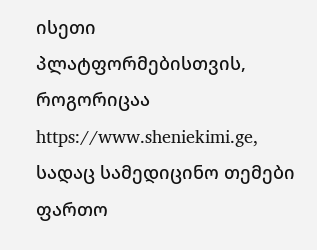ისეთი პლატფორმებისთვის, როგორიცაა https://www.sheniekimi.ge, სადაც სამედიცინო თემები ფართო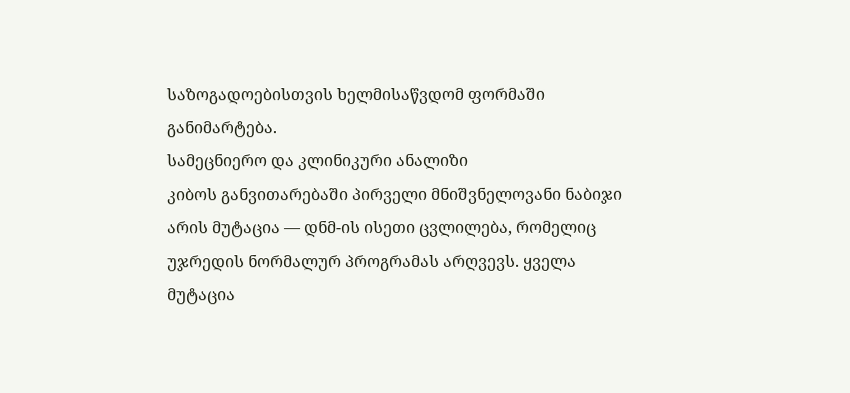საზოგადოებისთვის ხელმისაწვდომ ფორმაში განიმარტება.
სამეცნიერო და კლინიკური ანალიზი
კიბოს განვითარებაში პირველი მნიშვნელოვანი ნაბიჯი არის მუტაცია — დნმ-ის ისეთი ცვლილება, რომელიც უჯრედის ნორმალურ პროგრამას არღვევს. ყველა მუტაცია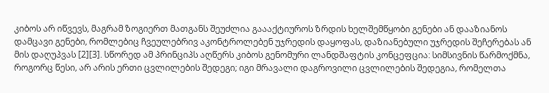კიბოს არ იწვევს, მაგრამ ზოგიერთ მათგანს შეუძლია გაააქტიუროს ზრდის ხელშემწყობი გენები ან დააზიანოს დამცავი გენები, რომლებიც ჩვეულებრივ აკონტროლებენ უჯრედის დაყოფას, დაზიანებული უჯრედის შეჩერებას ან მის დაღუპვას [2][3]. სწორედ ამ პრინციპს აღწერს კიბოს გენომური ლანდშაფტის კონცეფცია: სიმსივნის წარმოქმნა, როგორც წესი, არ არის ერთი ცვლილების შედეგი; იგი მრავალი დაგროვილი ცვლილების შედეგია, რომელთა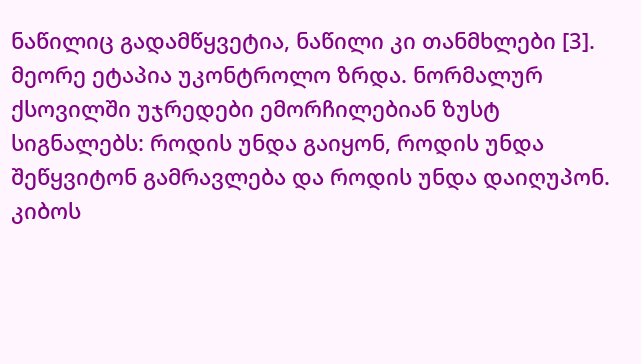ნაწილიც გადამწყვეტია, ნაწილი კი თანმხლები [3].
მეორე ეტაპია უკონტროლო ზრდა. ნორმალურ ქსოვილში უჯრედები ემორჩილებიან ზუსტ სიგნალებს: როდის უნდა გაიყონ, როდის უნდა შეწყვიტონ გამრავლება და როდის უნდა დაიღუპონ. კიბოს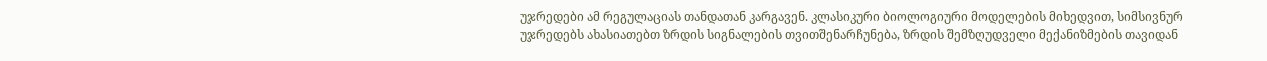უჯრედები ამ რეგულაციას თანდათან კარგავენ. კლასიკური ბიოლოგიური მოდელების მიხედვით, სიმსივნურ უჯრედებს ახასიათებთ ზრდის სიგნალების თვითშენარჩუნება, ზრდის შემზღუდველი მექანიზმების თავიდან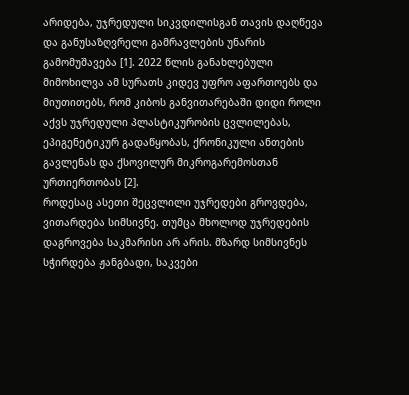არიდება, უჯრედული სიკვდილისგან თავის დაღწევა და განუსაზღვრელი გამრავლების უნარის გამომუშავება [1]. 2022 წლის განახლებული მიმოხილვა ამ სურათს კიდევ უფრო აფართოებს და მიუთითებს, რომ კიბოს განვითარებაში დიდი როლი აქვს უჯრედული პლასტიკურობის ცვლილებას, ეპიგენეტიკურ გადაწყობას, ქრონიკული ანთების გავლენას და ქსოვილურ მიკროგარემოსთან ურთიერთობას [2].
როდესაც ასეთი შეცვლილი უჯრედები გროვდება, ვითარდება სიმსივნე. თუმცა მხოლოდ უჯრედების დაგროვება საკმარისი არ არის. მზარდ სიმსივნეს სჭირდება ჟანგბადი, საკვები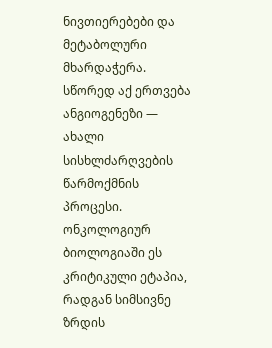ნივთიერებები და მეტაბოლური მხარდაჭერა. სწორედ აქ ერთვება ანგიოგენეზი — ახალი სისხლძარღვების წარმოქმნის პროცესი. ონკოლოგიურ ბიოლოგიაში ეს კრიტიკული ეტაპია, რადგან სიმსივნე ზრდის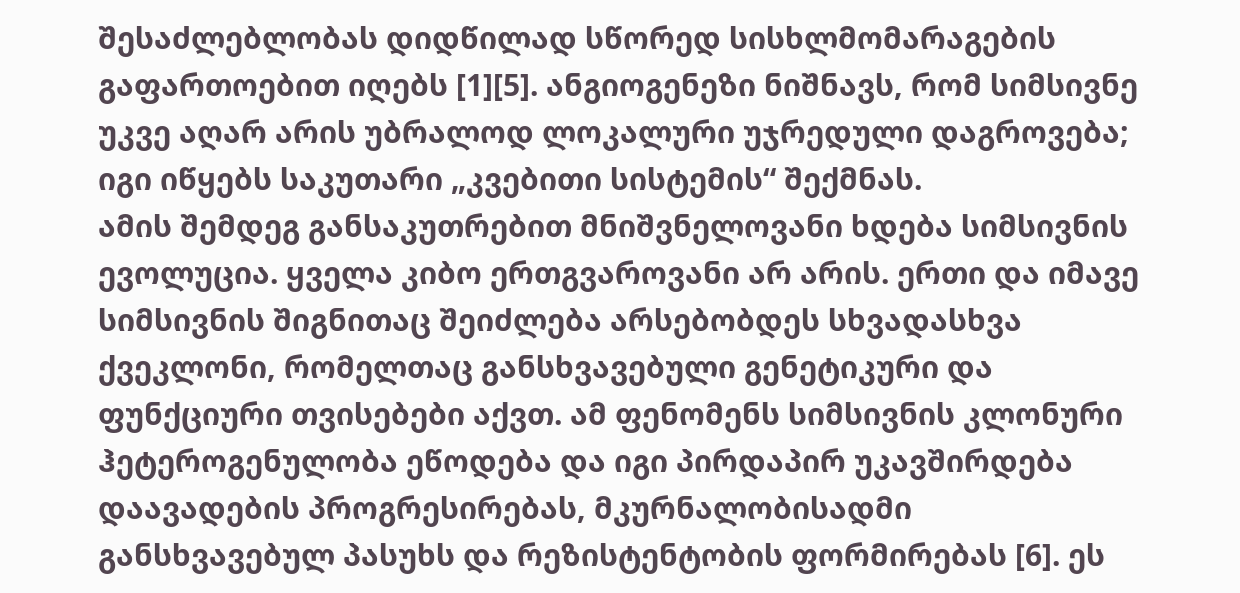შესაძლებლობას დიდწილად სწორედ სისხლმომარაგების გაფართოებით იღებს [1][5]. ანგიოგენეზი ნიშნავს, რომ სიმსივნე უკვე აღარ არის უბრალოდ ლოკალური უჯრედული დაგროვება; იგი იწყებს საკუთარი „კვებითი სისტემის“ შექმნას.
ამის შემდეგ განსაკუთრებით მნიშვნელოვანი ხდება სიმსივნის ევოლუცია. ყველა კიბო ერთგვაროვანი არ არის. ერთი და იმავე სიმსივნის შიგნითაც შეიძლება არსებობდეს სხვადასხვა ქვეკლონი, რომელთაც განსხვავებული გენეტიკური და ფუნქციური თვისებები აქვთ. ამ ფენომენს სიმსივნის კლონური ჰეტეროგენულობა ეწოდება და იგი პირდაპირ უკავშირდება დაავადების პროგრესირებას, მკურნალობისადმი განსხვავებულ პასუხს და რეზისტენტობის ფორმირებას [6]. ეს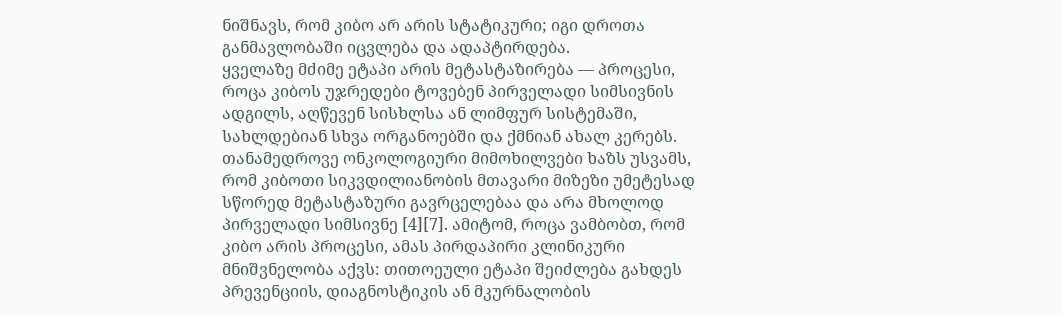ნიშნავს, რომ კიბო არ არის სტატიკური; იგი დროთა განმავლობაში იცვლება და ადაპტირდება.
ყველაზე მძიმე ეტაპი არის მეტასტაზირება — პროცესი, როცა კიბოს უჯრედები ტოვებენ პირველადი სიმსივნის ადგილს, აღწევენ სისხლსა ან ლიმფურ სისტემაში, სახლდებიან სხვა ორგანოებში და ქმნიან ახალ კერებს. თანამედროვე ონკოლოგიური მიმოხილვები ხაზს უსვამს, რომ კიბოთი სიკვდილიანობის მთავარი მიზეზი უმეტესად სწორედ მეტასტაზური გავრცელებაა და არა მხოლოდ პირველადი სიმსივნე [4][7]. ამიტომ, როცა ვამბობთ, რომ კიბო არის პროცესი, ამას პირდაპირი კლინიკური მნიშვნელობა აქვს: თითოეული ეტაპი შეიძლება გახდეს პრევენციის, დიაგნოსტიკის ან მკურნალობის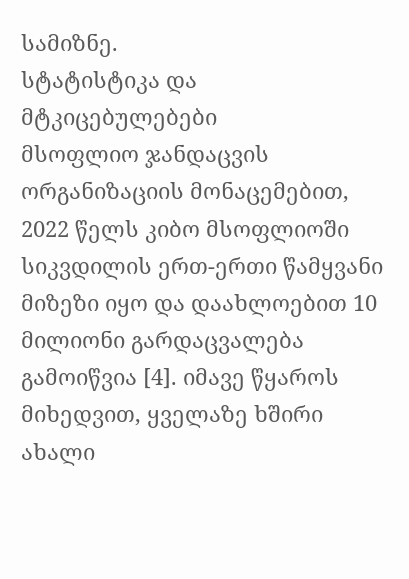სამიზნე.
სტატისტიკა და მტკიცებულებები
მსოფლიო ჯანდაცვის ორგანიზაციის მონაცემებით, 2022 წელს კიბო მსოფლიოში სიკვდილის ერთ-ერთი წამყვანი მიზეზი იყო და დაახლოებით 10 მილიონი გარდაცვალება გამოიწვია [4]. იმავე წყაროს მიხედვით, ყველაზე ხშირი ახალი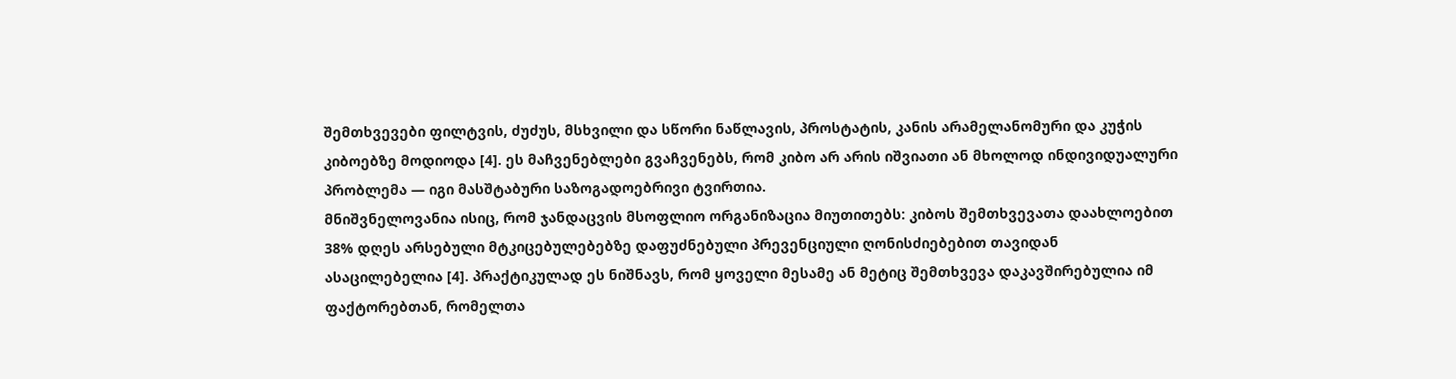შემთხვევები ფილტვის, ძუძუს, მსხვილი და სწორი ნაწლავის, პროსტატის, კანის არამელანომური და კუჭის კიბოებზე მოდიოდა [4]. ეს მაჩვენებლები გვაჩვენებს, რომ კიბო არ არის იშვიათი ან მხოლოდ ინდივიდუალური პრობლემა — იგი მასშტაბური საზოგადოებრივი ტვირთია.
მნიშვნელოვანია ისიც, რომ ჯანდაცვის მსოფლიო ორგანიზაცია მიუთითებს: კიბოს შემთხვევათა დაახლოებით 38% დღეს არსებული მტკიცებულებებზე დაფუძნებული პრევენციული ღონისძიებებით თავიდან ასაცილებელია [4]. პრაქტიკულად ეს ნიშნავს, რომ ყოველი მესამე ან მეტიც შემთხვევა დაკავშირებულია იმ ფაქტორებთან, რომელთა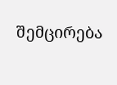შემცირება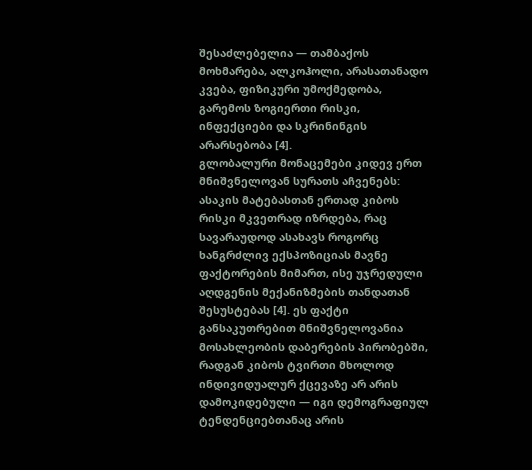შესაძლებელია — თამბაქოს მოხმარება, ალკოჰოლი, არასათანადო კვება, ფიზიკური უმოქმედობა, გარემოს ზოგიერთი რისკი, ინფექციები და სკრინინგის არარსებობა [4].
გლობალური მონაცემები კიდევ ერთ მნიშვნელოვან სურათს აჩვენებს: ასაკის მატებასთან ერთად კიბოს რისკი მკვეთრად იზრდება, რაც სავარაუდოდ ასახავს როგორც ხანგრძლივ ექსპოზიციას მავნე ფაქტორების მიმართ, ისე უჯრედული აღდგენის მექანიზმების თანდათან შესუსტებას [4]. ეს ფაქტი განსაკუთრებით მნიშვნელოვანია მოსახლეობის დაბერების პირობებში, რადგან კიბოს ტვირთი მხოლოდ ინდივიდუალურ ქცევაზე არ არის დამოკიდებული — იგი დემოგრაფიულ ტენდენციებთანაც არის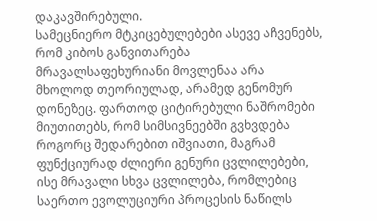დაკავშირებული.
სამეცნიერო მტკიცებულებები ასევე აჩვენებს, რომ კიბოს განვითარება მრავალსაფეხურიანი მოვლენაა არა მხოლოდ თეორიულად, არამედ გენომურ დონეზეც. ფართოდ ციტირებული ნაშრომები მიუთითებს, რომ სიმსივნეებში გვხვდება როგორც შედარებით იშვიათი, მაგრამ ფუნქციურად ძლიერი გენური ცვლილებები, ისე მრავალი სხვა ცვლილება, რომლებიც საერთო ევოლუციური პროცესის ნაწილს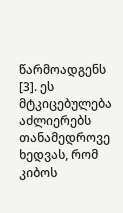წარმოადგენს [3]. ეს მტკიცებულება აძლიერებს თანამედროვე ხედვას, რომ კიბოს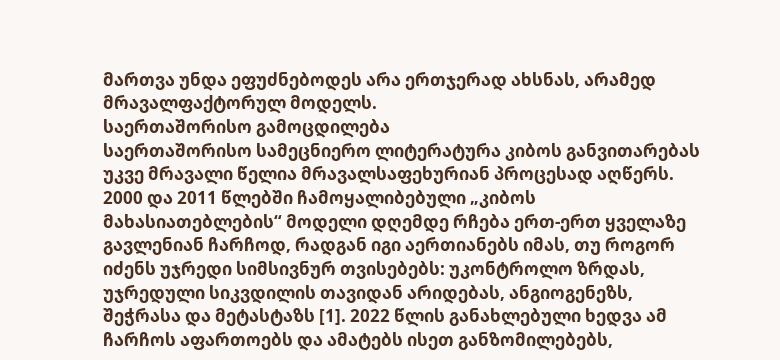მართვა უნდა ეფუძნებოდეს არა ერთჯერად ახსნას, არამედ მრავალფაქტორულ მოდელს.
საერთაშორისო გამოცდილება
საერთაშორისო სამეცნიერო ლიტერატურა კიბოს განვითარებას უკვე მრავალი წელია მრავალსაფეხურიან პროცესად აღწერს. 2000 და 2011 წლებში ჩამოყალიბებული „კიბოს მახასიათებლების“ მოდელი დღემდე რჩება ერთ-ერთ ყველაზე გავლენიან ჩარჩოდ, რადგან იგი აერთიანებს იმას, თუ როგორ იძენს უჯრედი სიმსივნურ თვისებებს: უკონტროლო ზრდას, უჯრედული სიკვდილის თავიდან არიდებას, ანგიოგენეზს, შეჭრასა და მეტასტაზს [1]. 2022 წლის განახლებული ხედვა ამ ჩარჩოს აფართოებს და ამატებს ისეთ განზომილებებს,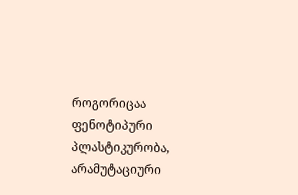როგორიცაა ფენოტიპური პლასტიკურობა, არამუტაციური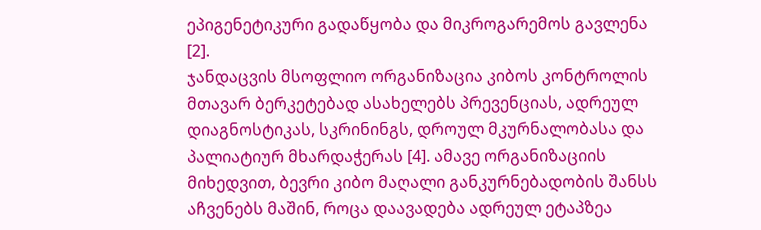ეპიგენეტიკური გადაწყობა და მიკროგარემოს გავლენა [2].
ჯანდაცვის მსოფლიო ორგანიზაცია კიბოს კონტროლის მთავარ ბერკეტებად ასახელებს პრევენციას, ადრეულ დიაგნოსტიკას, სკრინინგს, დროულ მკურნალობასა და პალიატიურ მხარდაჭერას [4]. ამავე ორგანიზაციის მიხედვით, ბევრი კიბო მაღალი განკურნებადობის შანსს აჩვენებს მაშინ, როცა დაავადება ადრეულ ეტაპზეა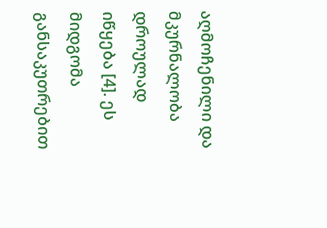აღმოჩენილი და მკურნალობა დროულად იწყება [4]. ეს მიდგომა განსაკუთრებით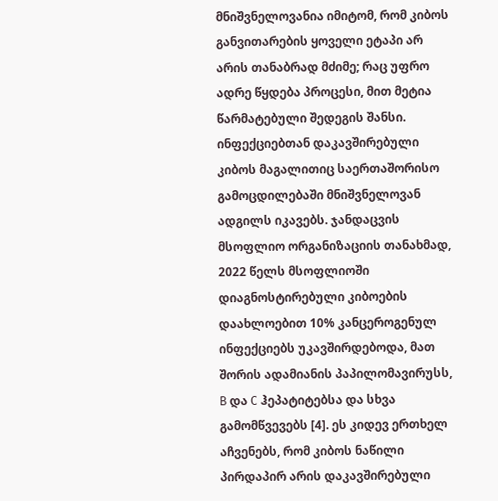მნიშვნელოვანია იმიტომ, რომ კიბოს განვითარების ყოველი ეტაპი არ არის თანაბრად მძიმე; რაც უფრო ადრე წყდება პროცესი, მით მეტია წარმატებული შედეგის შანსი.
ინფექციებთან დაკავშირებული კიბოს მაგალითიც საერთაშორისო გამოცდილებაში მნიშვნელოვან ადგილს იკავებს. ჯანდაცვის მსოფლიო ორგანიზაციის თანახმად, 2022 წელს მსოფლიოში დიაგნოსტირებული კიბოების დაახლოებით 10% კანცეროგენულ ინფექციებს უკავშირდებოდა, მათ შორის ადამიანის პაპილომავირუსს, B და C ჰეპატიტებსა და სხვა გამომწვევებს [4]. ეს კიდევ ერთხელ აჩვენებს, რომ კიბოს ნაწილი პირდაპირ არის დაკავშირებული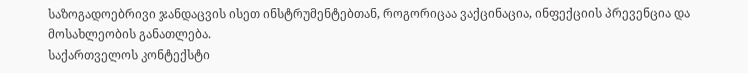საზოგადოებრივი ჯანდაცვის ისეთ ინსტრუმენტებთან, როგორიცაა ვაქცინაცია, ინფექციის პრევენცია და მოსახლეობის განათლება.
საქართველოს კონტექსტი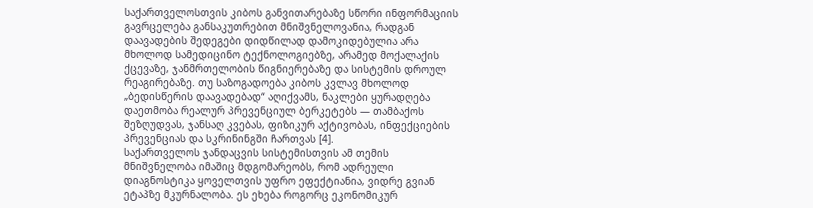საქართველოსთვის კიბოს განვითარებაზე სწორი ინფორმაციის გავრცელება განსაკუთრებით მნიშვნელოვანია, რადგან დაავადების შედეგები დიდწილად დამოკიდებულია არა მხოლოდ სამედიცინო ტექნოლოგიებზე, არამედ მოქალაქის ქცევაზე, ჯანმრთელობის წიგნიერებაზე და სისტემის დროულ რეაგირებაზე. თუ საზოგადოება კიბოს კვლავ მხოლოდ „ბედისწერის დაავადებად“ აღიქვამს, ნაკლები ყურადღება დაეთმობა რეალურ პრევენციულ ბერკეტებს — თამბაქოს შეზღუდვას, ჯანსაღ კვებას, ფიზიკურ აქტივობას, ინფექციების პრევენციას და სკრინინგში ჩართვას [4].
საქართველოს ჯანდაცვის სისტემისთვის ამ თემის მნიშვნელობა იმაშიც მდგომარეობს, რომ ადრეული დიაგნოსტიკა ყოველთვის უფრო ეფექტიანია, ვიდრე გვიან ეტაპზე მკურნალობა. ეს ეხება როგორც ეკონომიკურ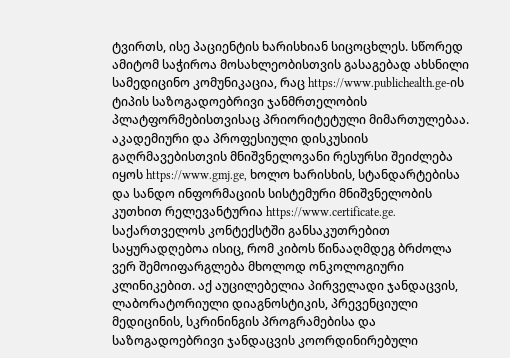ტვირთს, ისე პაციენტის ხარისხიან სიცოცხლეს. სწორედ ამიტომ საჭიროა მოსახლეობისთვის გასაგებად ახსნილი სამედიცინო კომუნიკაცია, რაც https://www.publichealth.ge-ის ტიპის საზოგადოებრივი ჯანმრთელობის პლატფორმებისთვისაც პრიორიტეტული მიმართულებაა. აკადემიური და პროფესიული დისკუსიის გაღრმავებისთვის მნიშვნელოვანი რესურსი შეიძლება იყოს https://www.gmj.ge, ხოლო ხარისხის, სტანდარტებისა და სანდო ინფორმაციის სისტემური მნიშვნელობის კუთხით რელევანტურია https://www.certificate.ge.
საქართველოს კონტექსტში განსაკუთრებით საყურადღებოა ისიც, რომ კიბოს წინააღმდეგ ბრძოლა ვერ შემოიფარგლება მხოლოდ ონკოლოგიური კლინიკებით. აქ აუცილებელია პირველადი ჯანდაცვის, ლაბორატორიული დიაგნოსტიკის, პრევენციული მედიცინის, სკრინინგის პროგრამებისა და საზოგადოებრივი ჯანდაცვის კოორდინირებული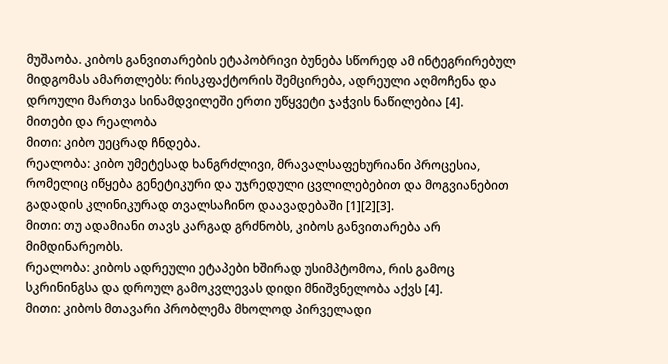მუშაობა. კიბოს განვითარების ეტაპობრივი ბუნება სწორედ ამ ინტეგრირებულ მიდგომას ამართლებს: რისკფაქტორის შემცირება, ადრეული აღმოჩენა და დროული მართვა სინამდვილეში ერთი უწყვეტი ჯაჭვის ნაწილებია [4].
მითები და რეალობა
მითი: კიბო უეცრად ჩნდება.
რეალობა: კიბო უმეტესად ხანგრძლივი, მრავალსაფეხურიანი პროცესია, რომელიც იწყება გენეტიკური და უჯრედული ცვლილებებით და მოგვიანებით გადადის კლინიკურად თვალსაჩინო დაავადებაში [1][2][3].
მითი: თუ ადამიანი თავს კარგად გრძნობს, კიბოს განვითარება არ მიმდინარეობს.
რეალობა: კიბოს ადრეული ეტაპები ხშირად უსიმპტომოა, რის გამოც სკრინინგსა და დროულ გამოკვლევას დიდი მნიშვნელობა აქვს [4].
მითი: კიბოს მთავარი პრობლემა მხოლოდ პირველადი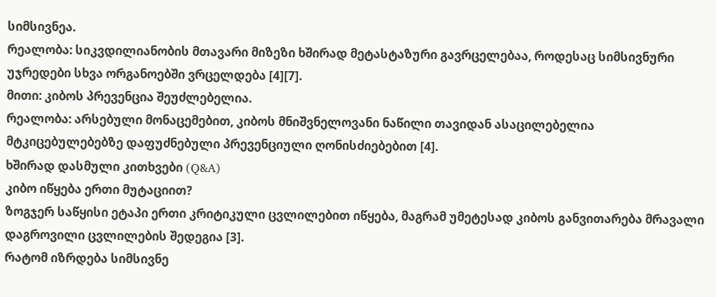სიმსივნეა.
რეალობა: სიკვდილიანობის მთავარი მიზეზი ხშირად მეტასტაზური გავრცელებაა, როდესაც სიმსივნური უჯრედები სხვა ორგანოებში ვრცელდება [4][7].
მითი: კიბოს პრევენცია შეუძლებელია.
რეალობა: არსებული მონაცემებით, კიბოს მნიშვნელოვანი ნაწილი თავიდან ასაცილებელია მტკიცებულებებზე დაფუძნებული პრევენციული ღონისძიებებით [4].
ხშირად დასმული კითხვები (Q&A)
კიბო იწყება ერთი მუტაციით?
ზოგჯერ საწყისი ეტაპი ერთი კრიტიკული ცვლილებით იწყება, მაგრამ უმეტესად კიბოს განვითარება მრავალი დაგროვილი ცვლილების შედეგია [3].
რატომ იზრდება სიმსივნე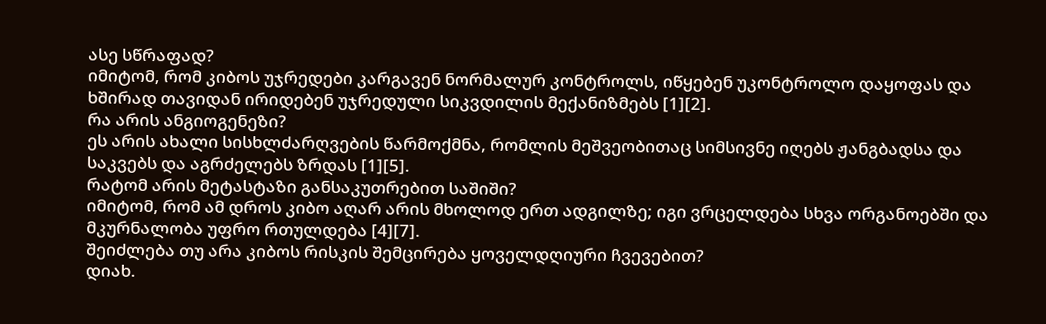ასე სწრაფად?
იმიტომ, რომ კიბოს უჯრედები კარგავენ ნორმალურ კონტროლს, იწყებენ უკონტროლო დაყოფას და ხშირად თავიდან ირიდებენ უჯრედული სიკვდილის მექანიზმებს [1][2].
რა არის ანგიოგენეზი?
ეს არის ახალი სისხლძარღვების წარმოქმნა, რომლის მეშვეობითაც სიმსივნე იღებს ჟანგბადსა და საკვებს და აგრძელებს ზრდას [1][5].
რატომ არის მეტასტაზი განსაკუთრებით საშიში?
იმიტომ, რომ ამ დროს კიბო აღარ არის მხოლოდ ერთ ადგილზე; იგი ვრცელდება სხვა ორგანოებში და მკურნალობა უფრო რთულდება [4][7].
შეიძლება თუ არა კიბოს რისკის შემცირება ყოველდღიური ჩვევებით?
დიახ.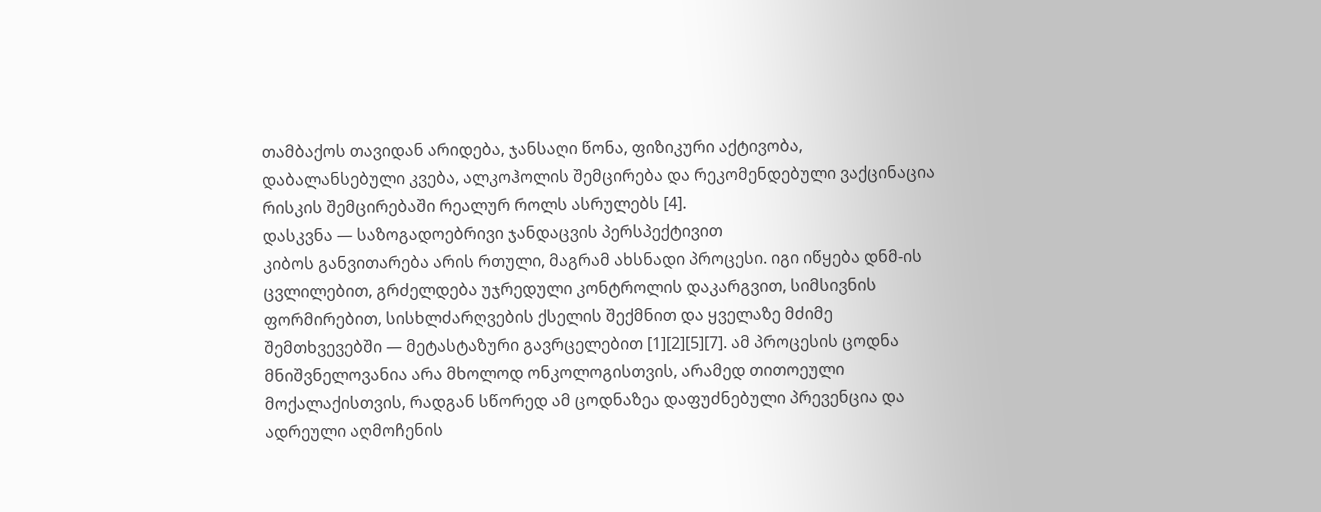თამბაქოს თავიდან არიდება, ჯანსაღი წონა, ფიზიკური აქტივობა, დაბალანსებული კვება, ალკოჰოლის შემცირება და რეკომენდებული ვაქცინაცია რისკის შემცირებაში რეალურ როლს ასრულებს [4].
დასკვნა — საზოგადოებრივი ჯანდაცვის პერსპექტივით
კიბოს განვითარება არის რთული, მაგრამ ახსნადი პროცესი. იგი იწყება დნმ-ის ცვლილებით, გრძელდება უჯრედული კონტროლის დაკარგვით, სიმსივნის ფორმირებით, სისხლძარღვების ქსელის შექმნით და ყველაზე მძიმე შემთხვევებში — მეტასტაზური გავრცელებით [1][2][5][7]. ამ პროცესის ცოდნა მნიშვნელოვანია არა მხოლოდ ონკოლოგისთვის, არამედ თითოეული მოქალაქისთვის, რადგან სწორედ ამ ცოდნაზეა დაფუძნებული პრევენცია და ადრეული აღმოჩენის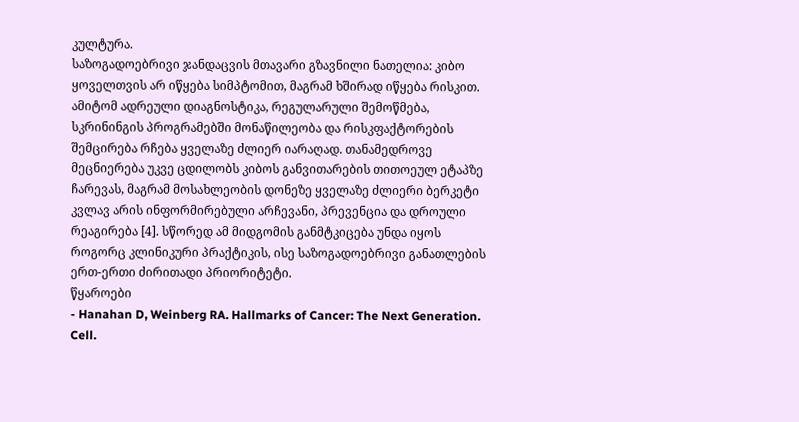კულტურა.
საზოგადოებრივი ჯანდაცვის მთავარი გზავნილი ნათელია: კიბო ყოველთვის არ იწყება სიმპტომით, მაგრამ ხშირად იწყება რისკით. ამიტომ ადრეული დიაგნოსტიკა, რეგულარული შემოწმება, სკრინინგის პროგრამებში მონაწილეობა და რისკფაქტორების შემცირება რჩება ყველაზე ძლიერ იარაღად. თანამედროვე მეცნიერება უკვე ცდილობს კიბოს განვითარების თითოეულ ეტაპზე ჩარევას, მაგრამ მოსახლეობის დონეზე ყველაზე ძლიერი ბერკეტი კვლავ არის ინფორმირებული არჩევანი, პრევენცია და დროული რეაგირება [4]. სწორედ ამ მიდგომის განმტკიცება უნდა იყოს როგორც კლინიკური პრაქტიკის, ისე საზოგადოებრივი განათლების ერთ-ერთი ძირითადი პრიორიტეტი.
წყაროები
- Hanahan D, Weinberg RA. Hallmarks of Cancer: The Next Generation. Cell.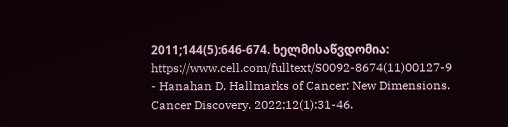2011;144(5):646-674. ხელმისაწვდომია: https://www.cell.com/fulltext/S0092-8674(11)00127-9
- Hanahan D. Hallmarks of Cancer: New Dimensions. Cancer Discovery. 2022;12(1):31-46.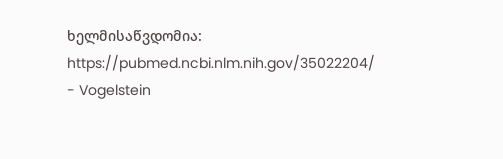ხელმისაწვდომია: https://pubmed.ncbi.nlm.nih.gov/35022204/
- Vogelstein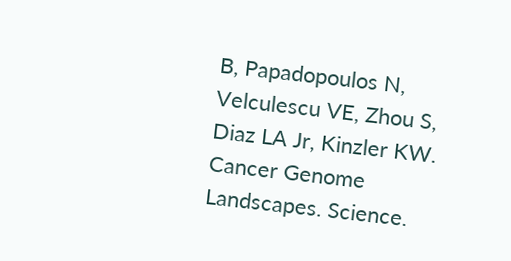B, Papadopoulos N, Velculescu VE, Zhou S, Diaz LA Jr, Kinzler KW. Cancer Genome Landscapes. Science.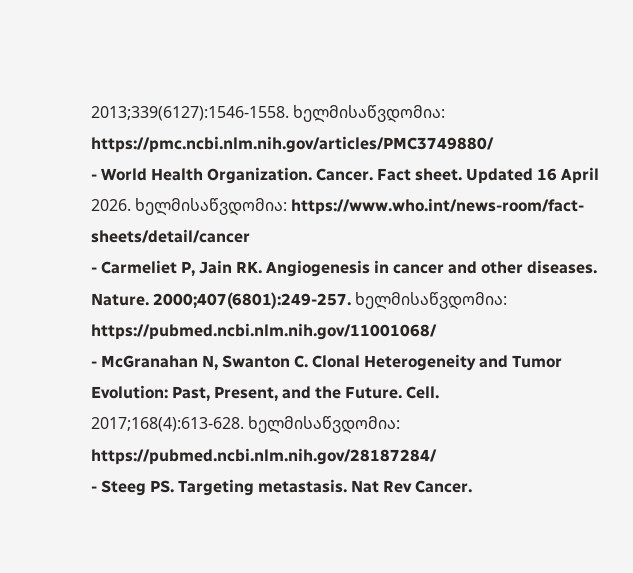2013;339(6127):1546-1558. ხელმისაწვდომია: https://pmc.ncbi.nlm.nih.gov/articles/PMC3749880/
- World Health Organization. Cancer. Fact sheet. Updated 16 April 2026. ხელმისაწვდომია: https://www.who.int/news-room/fact-sheets/detail/cancer
- Carmeliet P, Jain RK. Angiogenesis in cancer and other diseases. Nature. 2000;407(6801):249-257. ხელმისაწვდომია: https://pubmed.ncbi.nlm.nih.gov/11001068/
- McGranahan N, Swanton C. Clonal Heterogeneity and Tumor Evolution: Past, Present, and the Future. Cell. 2017;168(4):613-628. ხელმისაწვდომია: https://pubmed.ncbi.nlm.nih.gov/28187284/
- Steeg PS. Targeting metastasis. Nat Rev Cancer.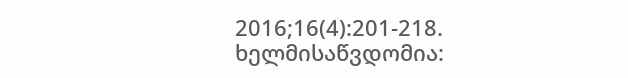2016;16(4):201-218. ხელმისაწვდომია: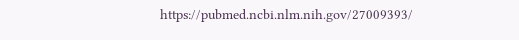https://pubmed.ncbi.nlm.nih.gov/27009393/